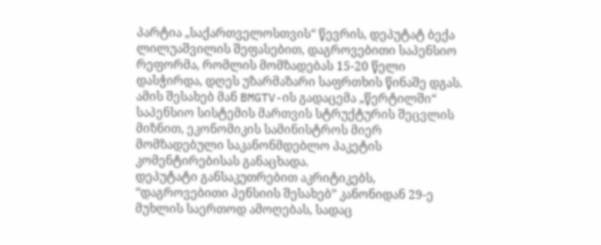პარტია „საქართველოსთვის“ წევრის, დეპუტატ ბექა ლილუაშვილის შეფასებით, დაგროვებითი საპენსიო რეფორმა, რომლის მომზადებას 15-20 წელი დასჭირდა, დღეს უზარმაზარი საფრთხის წინაშე დგას.
ამის შესახებ მან BMGTV-ის გადაცემა „წერტილში“ საპენსიო სისტემის მართვის სტრუქტურის შეცვლის მიზნით, ეკონომიკის სამინისტროს მიერ მომზადებული საკანონმდებლო პაკეტის კომენტირებისას განაცხადა.
დეპუტატი განსაკუთრებით აკრიტიკებს, “დაგროვებითი პენსიის შესახებ” კანონიდან 29-ე მუხლის საერთოდ ამოღებას, სადაც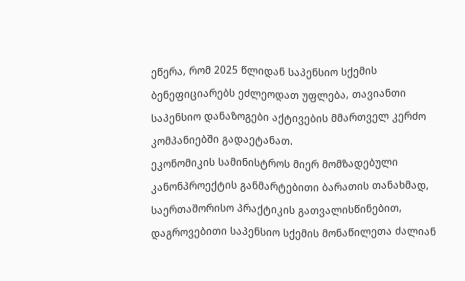ეწერა, რომ 2025 წლიდან საპენსიო სქემის ბენეფიციარებს ეძლეოდათ უფლება, თავიანთი საპენსიო დანაზოგები აქტივების მმართველ კერძო კომპანიებში გადაეტანათ.
ეკონომიკის სამინისტროს მიერ მომზადებული კანონპროექტის განმარტებითი ბარათის თანახმად, საერთაშორისო პრაქტიკის გათვალისწინებით, დაგროვებითი საპენსიო სქემის მონაწილეთა ძალიან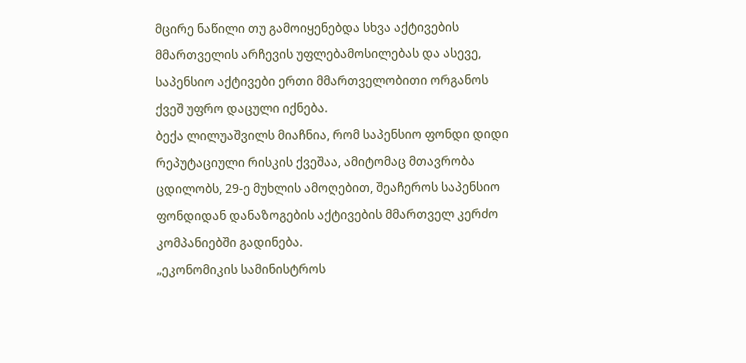მცირე ნაწილი თუ გამოიყენებდა სხვა აქტივების მმართველის არჩევის უფლებამოსილებას და ასევე, საპენსიო აქტივები ერთი მმართველობითი ორგანოს ქვეშ უფრო დაცული იქნება.
ბექა ლილუაშვილს მიაჩნია, რომ საპენსიო ფონდი დიდი რეპუტაციული რისკის ქვეშაა, ამიტომაც მთავრობა ცდილობს, 29-ე მუხლის ამოღებით, შეაჩეროს საპენსიო ფონდიდან დანაზოგების აქტივების მმართველ კერძო კომპანიებში გადინება.
„ეკონომიკის სამინისტროს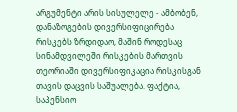არგუმენტი არის სისულელე - ამბობენ, დანაზოგების დივერსიფიცირება რისკებს ზრდიდაო, მაშინ როდესაც სინამდვილეში რისკების მართვის თეორიაში დივერსიფიკაცია რისკისგან თავის დაცვის საშუალება. ფაქტია, საპენსიო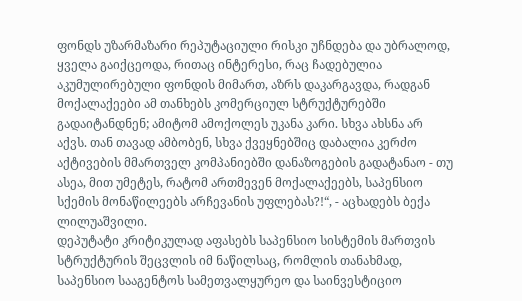ფონდს უზარმაზარი რეპუტაციული რისკი უჩნდება და უბრალოდ, ყველა გაიქცეოდა, რითაც ინტერესი, რაც ჩადებულია აკუმულირებული ფონდის მიმართ, აზრს დაკარგავდა, რადგან მოქალაქეები ამ თანხებს კომერციულ სტრუქტურებში გადაიტანდნენ; ამიტომ ამოქოლეს უკანა კარი. სხვა ახსნა არ აქვს. თან თავად ამბობენ, სხვა ქვეყნებშიც დაბალია კერძო აქტივების მმართველ კომპანიებში დანაზოგების გადატანაო - თუ ასეა, მით უმეტეს, რატომ ართმევენ მოქალაქეებს, საპენსიო სქემის მონაწილეებს არჩევანის უფლებას?!“, - აცხადებს ბექა ლილუაშვილი.
დეპუტატი კრიტიკულად აფასებს საპენსიო სისტემის მართვის სტრუქტურის შეცვლის იმ ნაწილსაც, რომლის თანახმად, საპენსიო სააგენტოს სამეთვალყურეო და საინვესტიციო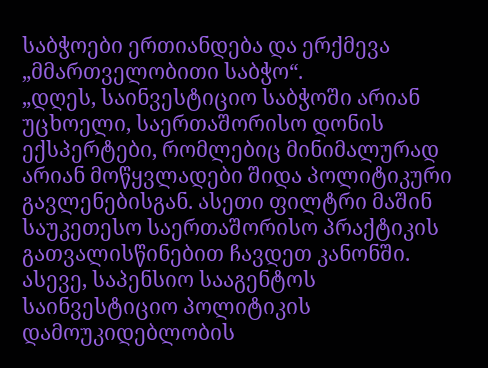საბჭოები ერთიანდება და ერქმევა „მმართველობითი საბჭო“.
„დღეს, საინვესტიციო საბჭოში არიან უცხოელი, საერთაშორისო დონის ექსპერტები, რომლებიც მინიმალურად არიან მოწყვლადები შიდა პოლიტიკური გავლენებისგან. ასეთი ფილტრი მაშინ საუკეთესო საერთაშორისო პრაქტიკის გათვალისწინებით ჩავდეთ კანონში. ასევე, საპენსიო სააგენტოს საინვესტიციო პოლიტიკის დამოუკიდებლობის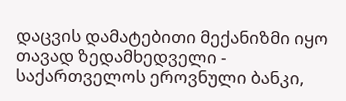დაცვის დამატებითი მექანიზმი იყო თავად ზედამხედველი - საქართველოს ეროვნული ბანკი,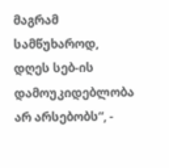მაგრამ სამწუხაროდ, დღეს სებ-ის დამოუკიდებლობა არ არსებობს“, -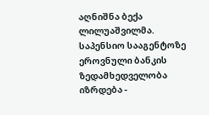აღნიშნა ბექა ლილუაშვილმა.
საპენსიო სააგენტოზე ეროვნული ბანკის ზედამხედველობა იზრდება -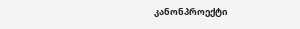კანონპროექტი